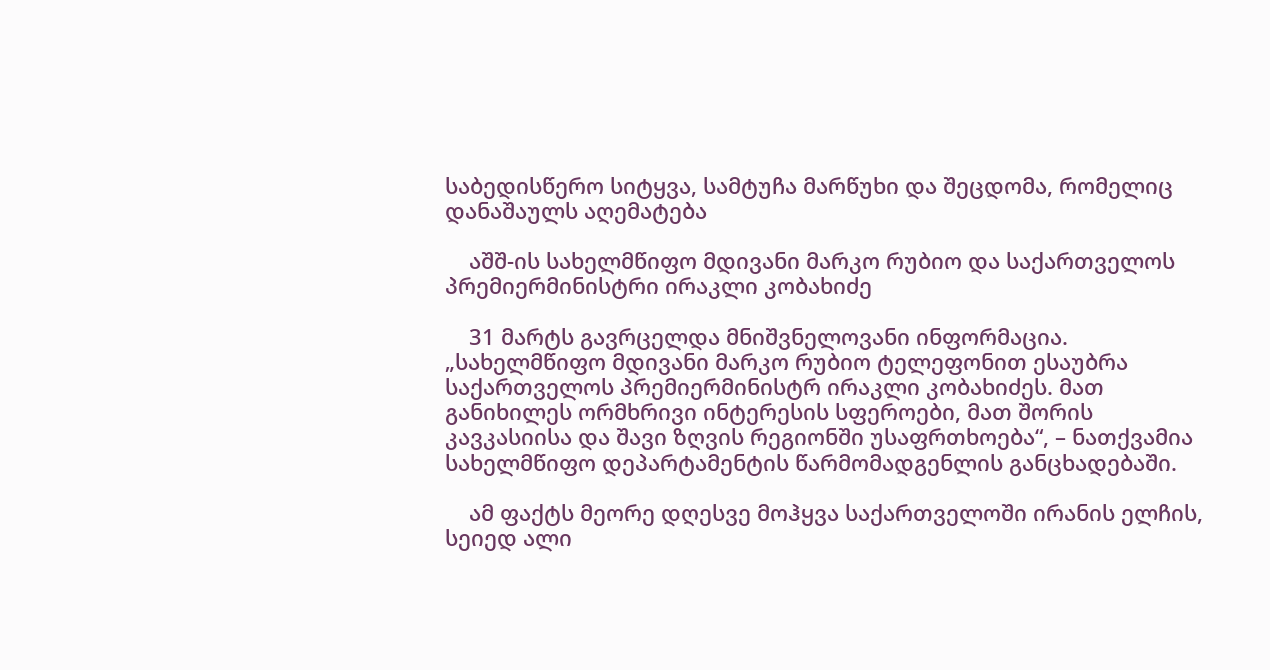საბედისწერო სიტყვა, სამტუჩა მარწუხი და შეცდომა, რომელიც დანაშაულს აღემატება

    აშშ-ის სახელმწიფო მდივანი მარკო რუბიო და საქართველოს პრემიერმინისტრი ირაკლი კობახიძე

    31 მარტს გავრცელდა მნიშვნელოვანი ინფორმაცია. „სახელმწიფო მდივანი მარკო რუბიო ტელეფონით ესაუბრა საქართველოს პრემიერმინისტრ ირაკლი კობახიძეს. მათ განიხილეს ორმხრივი ინტერესის სფეროები, მათ შორის კავკასიისა და შავი ზღვის რეგიონში უსაფრთხოება“, – ნათქვამია სახელმწიფო დეპარტამენტის წარმომადგენლის განცხადებაში.

    ამ ფაქტს მეორე დღესვე მოჰყვა საქართველოში ირანის ელჩის, სეიედ ალი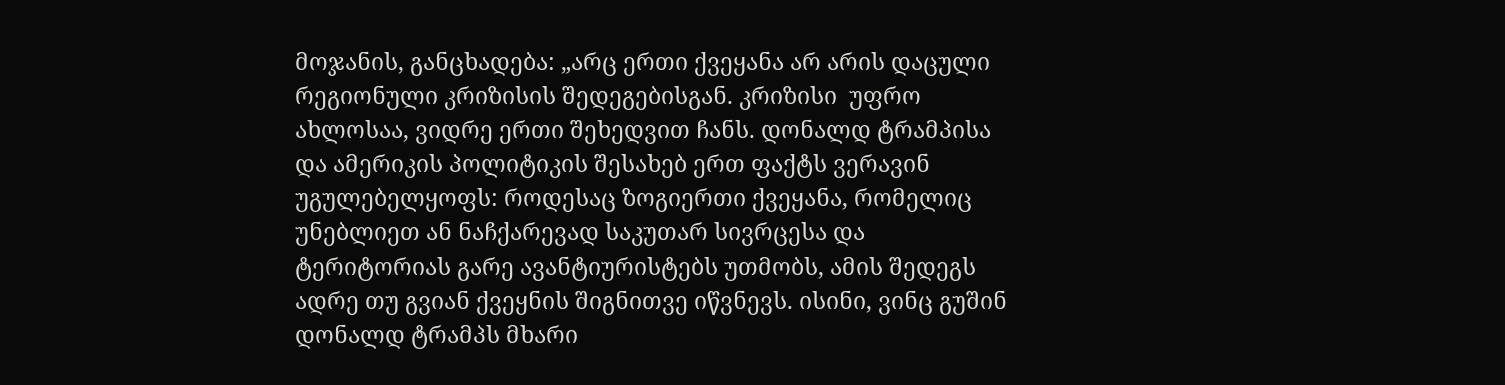მოჯანის, განცხადება: „არც ერთი ქვეყანა არ არის დაცული რეგიონული კრიზისის შედეგებისგან. კრიზისი  უფრო ახლოსაა, ვიდრე ერთი შეხედვით ჩანს. დონალდ ტრამპისა და ამერიკის პოლიტიკის შესახებ ერთ ფაქტს ვერავინ უგულებელყოფს: როდესაც ზოგიერთი ქვეყანა, რომელიც უნებლიეთ ან ნაჩქარევად საკუთარ სივრცესა და ტერიტორიას გარე ავანტიურისტებს უთმობს, ამის შედეგს ადრე თუ გვიან ქვეყნის შიგნითვე იწვნევს. ისინი, ვინც გუშინ დონალდ ტრამპს მხარი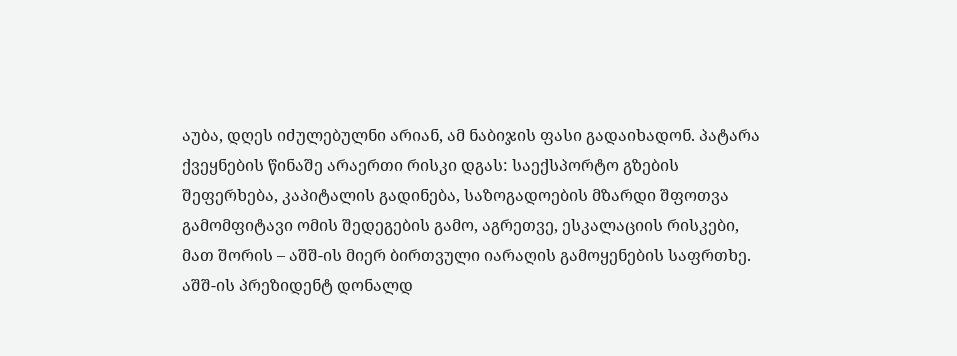აუბა, დღეს იძულებულნი არიან, ამ ნაბიჯის ფასი გადაიხადონ. პატარა ქვეყნების წინაშე არაერთი რისკი დგას: საექსპორტო გზების შეფერხება, კაპიტალის გადინება, საზოგადოების მზარდი შფოთვა გამომფიტავი ომის შედეგების გამო, აგრეთვე, ესკალაციის რისკები, მათ შორის – აშშ-ის მიერ ბირთვული იარაღის გამოყენების საფრთხე. აშშ-ის პრეზიდენტ დონალდ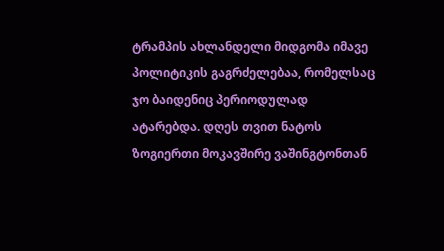ტრამპის ახლანდელი მიდგომა იმავე პოლიტიკის გაგრძელებაა, რომელსაც ჯო ბაიდენიც პერიოდულად ატარებდა. დღეს თვით ნატოს ზოგიერთი მოკავშირე ვაშინგტონთან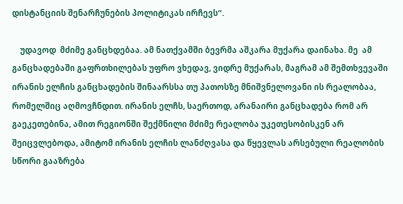დისტანციის შენარჩუნების პოლიტიკას ირჩევს“.

    უდავოდ  მძიმე განცხდებაა. ამ ნათქვამში ბევრმა აშკარა მუქარა დაინახა. მე  ამ განცხადებაში გაფრთხილებას უფრო ვხედავ, ვიდრე მუქარას, მაგრამ ამ შემთხვევაში ირანის ელჩის განცხადების შინაარსსა თუ პათოსზე მნიშვნელოვანი ის რეალობაა, რომელშიც აღმოვჩნდით. ირანის ელჩს, საერთოდ, არანაირი განცხადება რომ არ გაეკეთებინა, ამით რეგიონში შექმნილი მძიმე რეალობა უკეთესობისკენ არ შეიცვლებოდა, ამიტომ ირანის ელჩის ლანძღვასა და წყევლას არსებული რეალობის სწორი გააზრება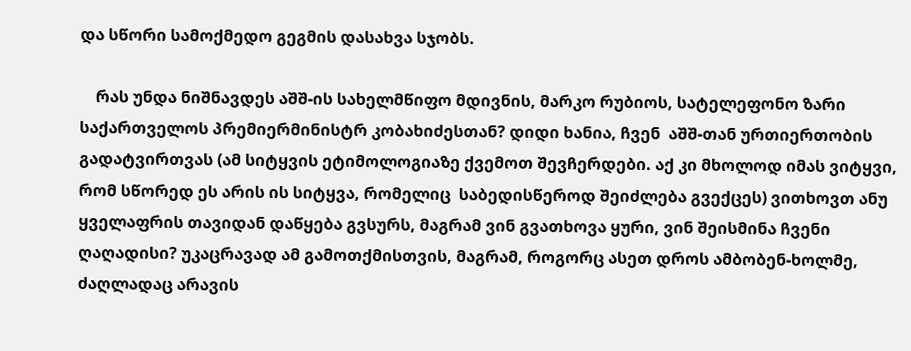და სწორი სამოქმედო გეგმის დასახვა სჯობს.

    რას უნდა ნიშნავდეს აშშ-ის სახელმწიფო მდივნის, მარკო რუბიოს, სატელეფონო ზარი საქართველოს პრემიერმინისტრ კობახიძესთან? დიდი ხანია, ჩვენ  აშშ-თან ურთიერთობის გადატვირთვას (ამ სიტყვის ეტიმოლოგიაზე ქვემოთ შევჩერდები. აქ კი მხოლოდ იმას ვიტყვი, რომ სწორედ ეს არის ის სიტყვა, რომელიც  საბედისწეროდ შეიძლება გვექცეს) ვითხოვთ ანუ ყველაფრის თავიდან დაწყება გვსურს, მაგრამ ვინ გვათხოვა ყური, ვინ შეისმინა ჩვენი ღაღადისი? უკაცრავად ამ გამოთქმისთვის, მაგრამ, როგორც ასეთ დროს ამბობენ-ხოლმე, ძაღლადაც არავის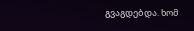გვაგდებდა. ხომ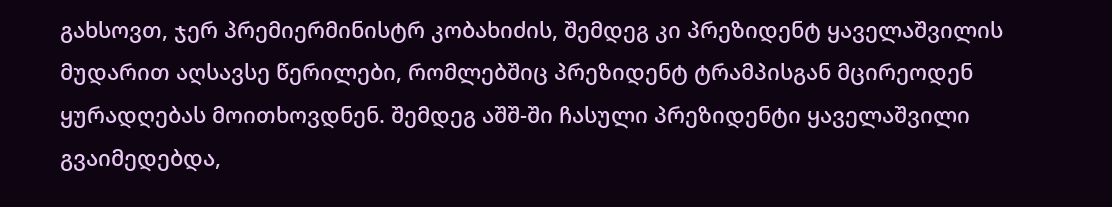გახსოვთ, ჯერ პრემიერმინისტრ კობახიძის, შემდეგ კი პრეზიდენტ ყაველაშვილის მუდარით აღსავსე წერილები, რომლებშიც პრეზიდენტ ტრამპისგან მცირეოდენ ყურადღებას მოითხოვდნენ. შემდეგ აშშ-ში ჩასული პრეზიდენტი ყაველაშვილი გვაიმედებდა,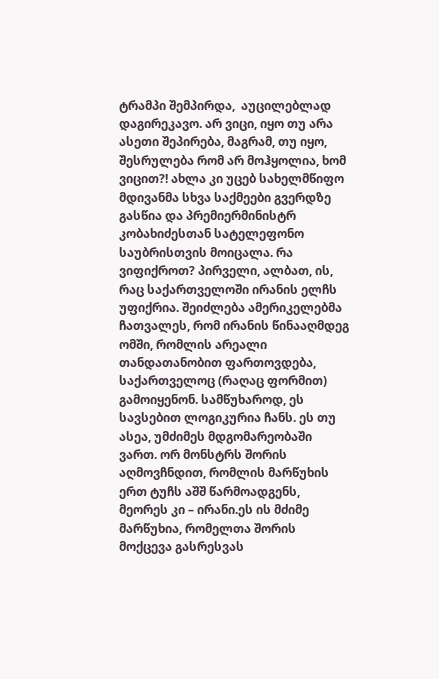ტრამპი შემპირდა,  აუცილებლად დაგირეკავო. არ ვიცი, იყო თუ არა ასეთი შეპირება, მაგრამ, თუ იყო, შესრულება რომ არ მოჰყოლია, ხომ ვიცით?! ახლა კი უცებ სახელმწიფო მდივანმა სხვა საქმეები გვერდზე გასწია და პრემიერმინისტრ კობახიძესთან სატელეფონო საუბრისთვის მოიცალა. რა ვიფიქროთ? პირველი, ალბათ, ის, რაც საქართველოში ირანის ელჩს უფიქრია. შეიძლება ამერიკელებმა ჩათვალეს, რომ ირანის წინააღმდეგ ომში, რომლის არეალი თანდათანობით ფართოვდება, საქართველოც (რაღაც ფორმით) გამოიყენონ. სამწუხაროდ, ეს სავსებით ლოგიკურია ჩანს. ეს თუ ასეა, უმძიმეს მდგომარეობაში ვართ. ორ მონსტრს შორის აღმოვჩნდით, რომლის მარწუხის ერთ ტუჩს აშშ წარმოადგენს, მეორეს კი – ირანი.ეს ის მძიმე მარწუხია, რომელთა შორის მოქცევა გასრესვას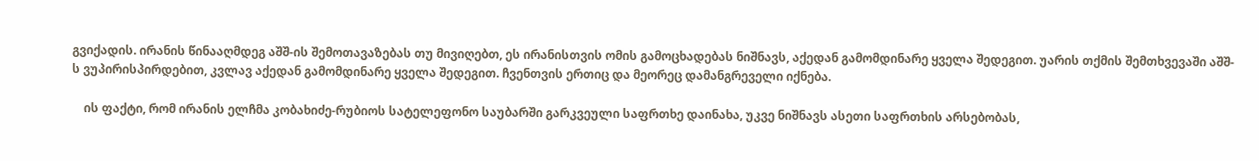გვიქადის. ირანის წინააღმდეგ აშშ-ის შემოთავაზებას თუ მივიღებთ, ეს ირანისთვის ომის გამოცხადებას ნიშნავს, აქედან გამომდინარე ყველა შედეგით. უარის თქმის შემთხვევაში აშშ-ს ვუპირისპირდებით, კვლავ აქედან გამომდინარე ყველა შედეგით. ჩვენთვის ერთიც და მეორეც დამანგრეველი იქნება.

    ის ფაქტი, რომ ირანის ელჩმა კობახიძე-რუბიოს სატელეფონო საუბარში გარკვეული საფრთხე დაინახა, უკვე ნიშნავს ასეთი საფრთხის არსებობას,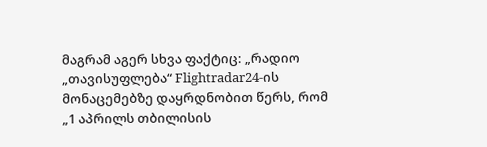მაგრამ აგერ სხვა ფაქტიც: „რადიო „თავისუფლება“ Flightradar24-ის მონაცემებზე დაყრდნობით წერს, რომ „1 აპრილს თბილისის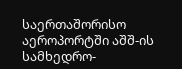საერთაშორისო აეროპორტში აშშ-ის სამხედრო-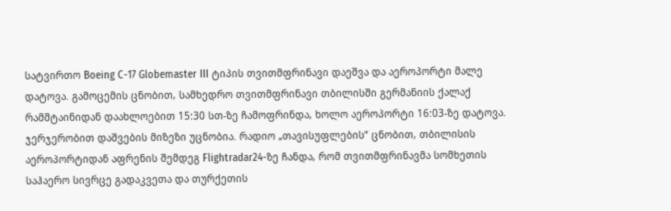სატვირთო Boeing C-17 Globemaster III ტიპის თვითმფრინავი დაეშვა და აეროპორტი მალე დატოვა. გამოცემის ცნობით, სამხედრო თვითმფრინავი თბილისში გერმანიის ქალაქ რამშტაინიდან დაახლოებით 15:30 სთ-ზე ჩამოფრინდა, ხოლო აეროპორტი 16:03-ზე დატოვა. ჯერჯერობით დაშვების მიზეზი უცნობია. რადიო „თავისუფლების“ ცნობით, თბილისის აეროპორტიდან აფრენის შემდეგ Flightradar24-ზე ჩანდა, რომ თვითმფრინავმა სომხეთის საჰაერო სივრცე გადაკვეთა და თურქეთის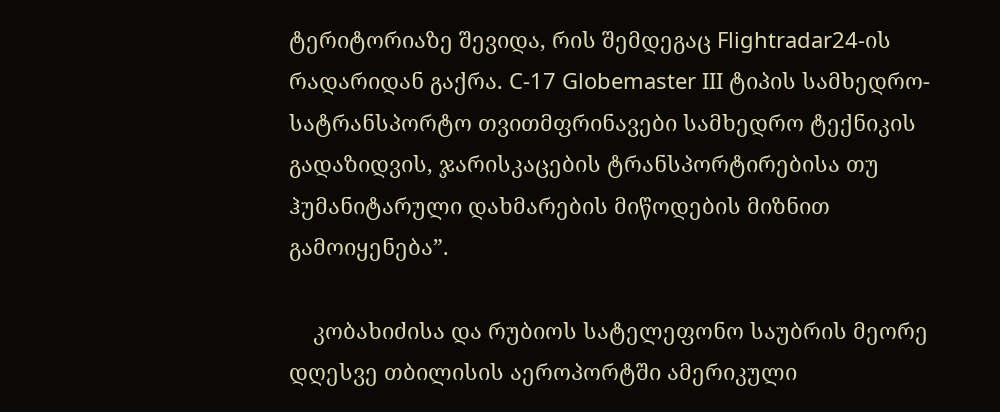ტერიტორიაზე შევიდა, რის შემდეგაც Flightradar24-ის რადარიდან გაქრა. C-17 Globemaster III ტიპის სამხედრო-სატრანსპორტო თვითმფრინავები სამხედრო ტექნიკის გადაზიდვის, ჯარისკაცების ტრანსპორტირებისა თუ ჰუმანიტარული დახმარების მიწოდების მიზნით გამოიყენება”.

    კობახიძისა და რუბიოს სატელეფონო საუბრის მეორე დღესვე თბილისის აეროპორტში ამერიკული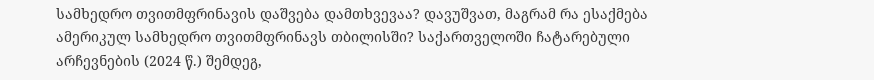სამხედრო თვითმფრინავის დაშვება დამთხვევაა? დავუშვათ, მაგრამ რა ესაქმება ამერიკულ სამხედრო თვითმფრინავს თბილისში? საქართველოში ჩატარებული არჩევნების (2024 წ.) შემდეგ,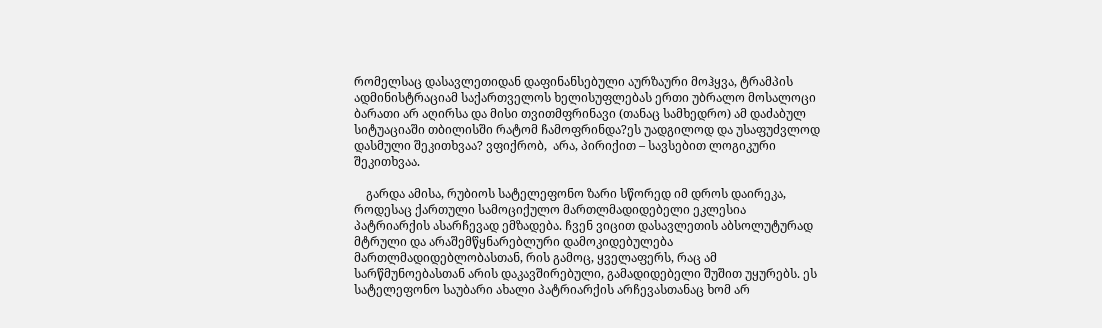რომელსაც დასავლეთიდან დაფინანსებული აურზაური მოჰყვა, ტრამპის ადმინისტრაციამ საქართველოს ხელისუფლებას ერთი უბრალო მოსალოცი ბარათი არ აღირსა და მისი თვითმფრინავი (თანაც სამხედრო) ამ დაძაბულ სიტუაციაში თბილისში რატომ ჩამოფრინდა?ეს უადგილოდ და უსაფუძვლოდ დასმული შეკითხვაა? ვფიქრობ,  არა, პირიქით – სავსებით ლოგიკური შეკითხვაა.

    გარდა ამისა, რუბიოს სატელეფონო ზარი სწორედ იმ დროს დაირეკა, როდესაც ქართული სამოციქულო მართლმადიდებელი ეკლესია პატრიარქის ასარჩევად ემზადება. ჩვენ ვიცით დასავლეთის აბსოლუტურად მტრული და არაშემწყნარებლური დამოკიდებულება მართლმადიდებლობასთან, რის გამოც, ყველაფერს, რაც ამ სარწმუნოებასთან არის დაკავშირებული, გამადიდებელი შუშით უყურებს. ეს სატელეფონო საუბარი ახალი პატრიარქის არჩევასთანაც ხომ არ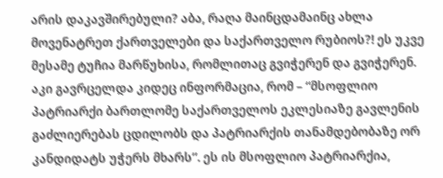არის დაკავშირებული? აბა, რაღა მაინცდამაინც ახლა მოვენატრეთ ქართველები და საქართველო რუბიოს?! ეს უკვე მესამე ტუჩია მარწუხისა, რომლითაც გვიჭერენ და გვიჭერენ. აკი გავრცელდა კიდეც ინფორმაცია, რომ – “მსოფლიო პატრიარქი ბართლომე საქართველოს ეკლესიაზე გავლენის გაძლიერებას ცდილობს და პატრიარქის თანამდებობაზე ორ კანდიდატს უჭერს მხარს”. ეს ის მსოფლიო პატრიარქია,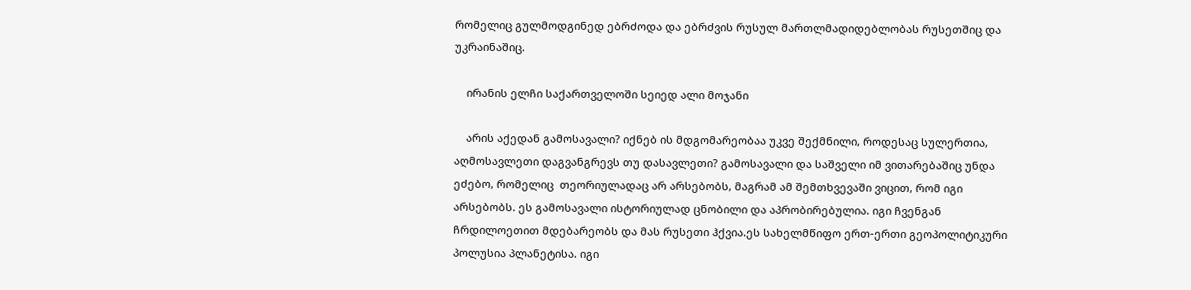რომელიც გულმოდგინედ ებრძოდა და ებრძვის რუსულ მართლმადიდებლობას რუსეთშიც და უკრაინაშიც.

    ირანის ელჩი საქართველოში სეიედ ალი მოჯანი

    არის აქედან გამოსავალი? იქნებ ის მდგომარეობაა უკვე შექმნილი, როდესაც სულერთია, აღმოსავლეთი დაგვანგრევს თუ დასავლეთი? გამოსავალი და საშველი იმ ვითარებაშიც უნდა ეძებო, რომელიც  თეორიულადაც არ არსებობს, მაგრამ ამ შემთხვევაში ვიცით, რომ იგი არსებობს. ეს გამოსავალი ისტორიულად ცნობილი და აპრობირებულია. იგი ჩვენგან ჩრდილოეთით მდებარეობს და მას რუსეთი ჰქვია.ეს სახელმწიფო ერთ-ერთი გეოპოლიტიკური პოლუსია პლანეტისა. იგი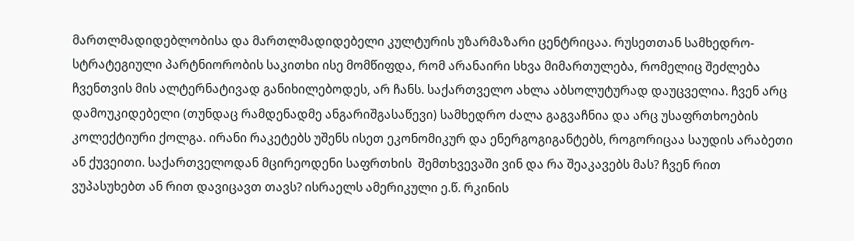მართლმადიდებლობისა და მართლმადიდებელი კულტურის უზარმაზარი ცენტრიცაა. რუსეთთან სამხედრო-სტრატეგიული პარტნიორობის საკითხი ისე მომწიფდა, რომ არანაირი სხვა მიმართულება, რომელიც შეძლება  ჩვენთვის მის ალტერნატივად განიხილებოდეს, არ ჩანს. საქართველო ახლა აბსოლუტურად დაუცველია. ჩვენ არც დამოუკიდებელი (თუნდაც რამდენადმე ანგარიშგასაწევი) სამხედრო ძალა გაგვაჩნია და არც უსაფრთხოების კოლექტიური ქოლგა. ირანი რაკეტებს უშენს ისეთ ეკონომიკურ და ენერგოგიგანტებს, როგორიცაა საუდის არაბეთი ან ქუვეითი. საქართველოდან მცირეოდენი საფრთხის  შემთხვევაში ვინ და რა შეაკავებს მას? ჩვენ რით ვუპასუხებთ ან რით დავიცავთ თავს? ისრაელს ამერიკული ე.წ. რკინის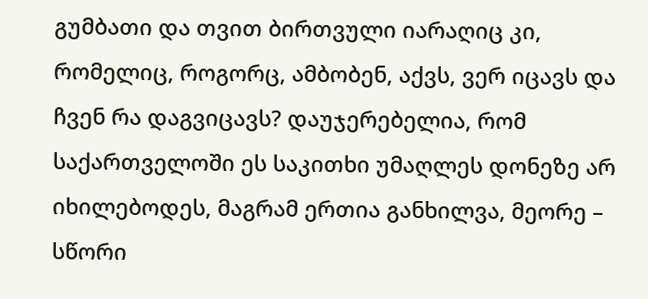გუმბათი და თვით ბირთვული იარაღიც კი, რომელიც, როგორც, ამბობენ, აქვს, ვერ იცავს და ჩვენ რა დაგვიცავს? დაუჯერებელია, რომ საქართველოში ეს საკითხი უმაღლეს დონეზე არ იხილებოდეს, მაგრამ ერთია განხილვა, მეორე – სწორი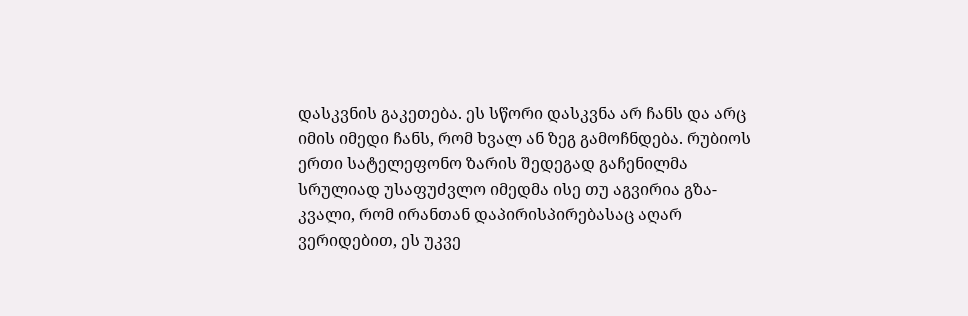დასკვნის გაკეთება. ეს სწორი დასკვნა არ ჩანს და არც იმის იმედი ჩანს, რომ ხვალ ან ზეგ გამოჩნდება. რუბიოს ერთი სატელეფონო ზარის შედეგად გაჩენილმა სრულიად უსაფუძვლო იმედმა ისე თუ აგვირია გზა-კვალი, რომ ირანთან დაპირისპირებასაც აღარ ვერიდებით, ეს უკვე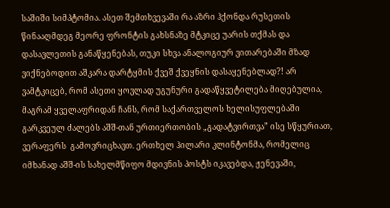საშიში სიმპტომია. ასეთ შემთხვევაში რა აზრი ჰქონდა რუსეთის წინააღმდეგ მეორე ფრონტის გახსნაზე მტკიცე უარის თქმას და დასავლეთის განაწყენებას, თუკი სხვა ანალოგიურ ვითარებაში მზად ვიქნებოდით აშკარა დარტყმის ქვეშ ქვეყნის დასაყენებლად?! არ ვამტკიცებ, რომ ასეთი ყოვლად უგუნური გადაწყვეტილება მიღებულია, მაგრამ ყველაფრიდან ჩანს, რომ საქართველოს ხელისუფლებაში გარკვეულ ძალებს აშშ-თან ურთიერთობის „გადატვირთვა” ისე სწყურიათ, ვერაფერს  გამოვრიცხავთ. ერთხელ ჰილარი კლინტონმა, რომელიც იმხანად აშშ-ის სახელმწიფო მდივნის პოსტს იკავებდა, ჟენევაში,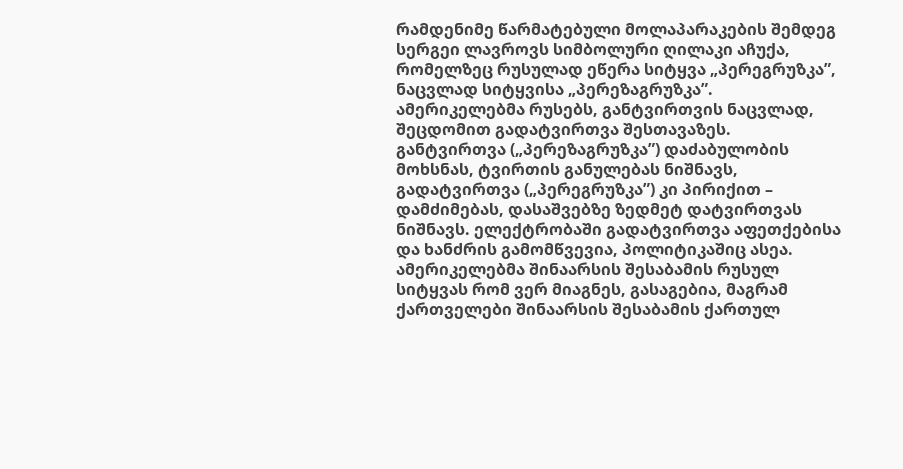რამდენიმე წარმატებული მოლაპარაკების შემდეგ სერგეი ლავროვს სიმბოლური ღილაკი აჩუქა, რომელზეც რუსულად ეწერა სიტყვა „პერეგრუზკა”, ნაცვლად სიტყვისა „პერეზაგრუზკა”. ამერიკელებმა რუსებს, განტვირთვის ნაცვლად, შეცდომით გადატვირთვა შესთავაზეს. განტვირთვა („პერეზაგრუზკა”) დაძაბულობის მოხსნას, ტვირთის განულებას ნიშნავს, გადატვირთვა („პერეგრუზკა”) კი პირიქით – დამძიმებას, დასაშვებზე ზედმეტ დატვირთვას ნიშნავს. ელექტრობაში გადატვირთვა აფეთქებისა და ხანძრის გამომწვევია, პოლიტიკაშიც ასეა. ამერიკელებმა შინაარსის შესაბამის რუსულ სიტყვას რომ ვერ მიაგნეს, გასაგებია, მაგრამ ქართველები შინაარსის შესაბამის ქართულ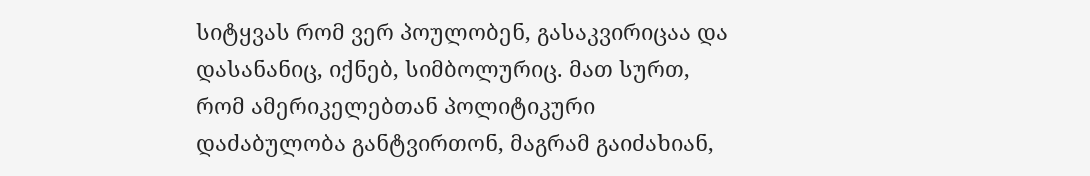სიტყვას რომ ვერ პოულობენ, გასაკვირიცაა და დასანანიც, იქნებ, სიმბოლურიც. მათ სურთ, რომ ამერიკელებთან პოლიტიკური დაძაბულობა განტვირთონ, მაგრამ გაიძახიან,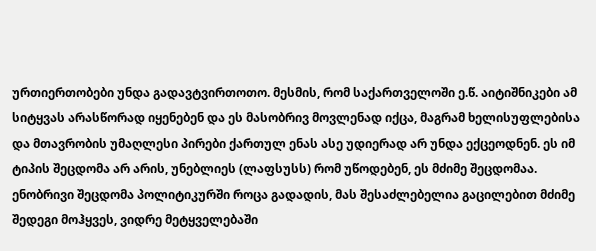ურთიერთობები უნდა გადავტვირთოთო. მესმის, რომ საქართველოში ე.წ. აიტიშნიკები ამ სიტყვას არასწორად იყენებენ და ეს მასობრივ მოვლენად იქცა, მაგრამ ხელისუფლებისა და მთავრობის უმაღლესი პირები ქართულ ენას ასე უდიერად არ უნდა ექცეოდნენ. ეს იმ ტიპის შეცდომა არ არის, უნებლიეს (ლაფსუსს) რომ უწოდებენ, ეს მძიმე შეცდომაა. ენობრივი შეცდომა პოლიტიკურში როცა გადადის, მას შესაძლებელია გაცილებით მძიმე შედეგი მოჰყვეს, ვიდრე მეტყველებაში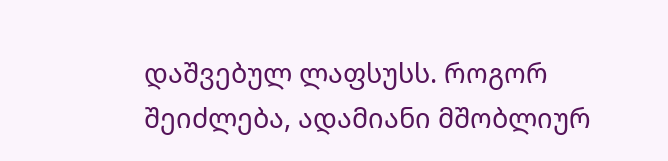დაშვებულ ლაფსუსს. როგორ შეიძლება, ადამიანი მშობლიურ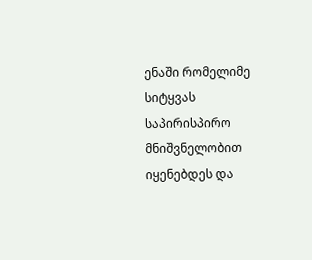ენაში რომელიმე სიტყვას საპირისპირო მნიშვნელობით იყენებდეს და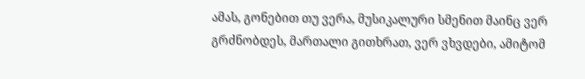ამას, გონებით თუ ვერა, მუსიკალური სმენით მაინც ვერ გრძნობდეს, მართალი გითხრათ, ვერ ვხვდები, ამიტომ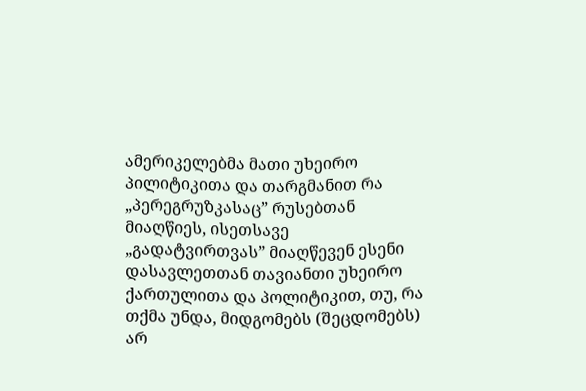ამერიკელებმა მათი უხეირო პილიტიკითა და თარგმანით რა „პერეგრუზკასაც” რუსებთან მიაღწიეს, ისეთსავე „გადატვირთვას” მიაღწევენ ესენი დასავლეთთან თავიანთი უხეირო ქართულითა და პოლიტიკით, თუ, რა თქმა უნდა, მიდგომებს (შეცდომებს) არ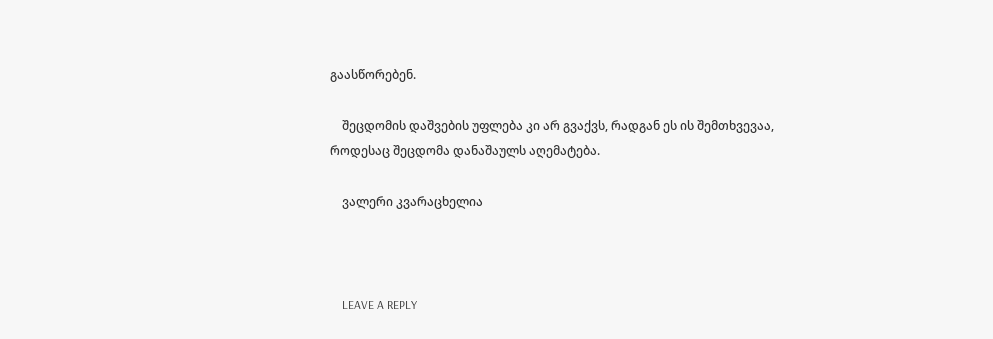გაასწორებენ.

    შეცდომის დაშვების უფლება კი არ გვაქვს, რადგან ეს ის შემთხვევაა, როდესაც შეცდომა დანაშაულს აღემატება.

    ვალერი კვარაცხელია



    LEAVE A REPLY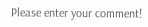Please enter your comment!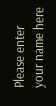Please enter your name here